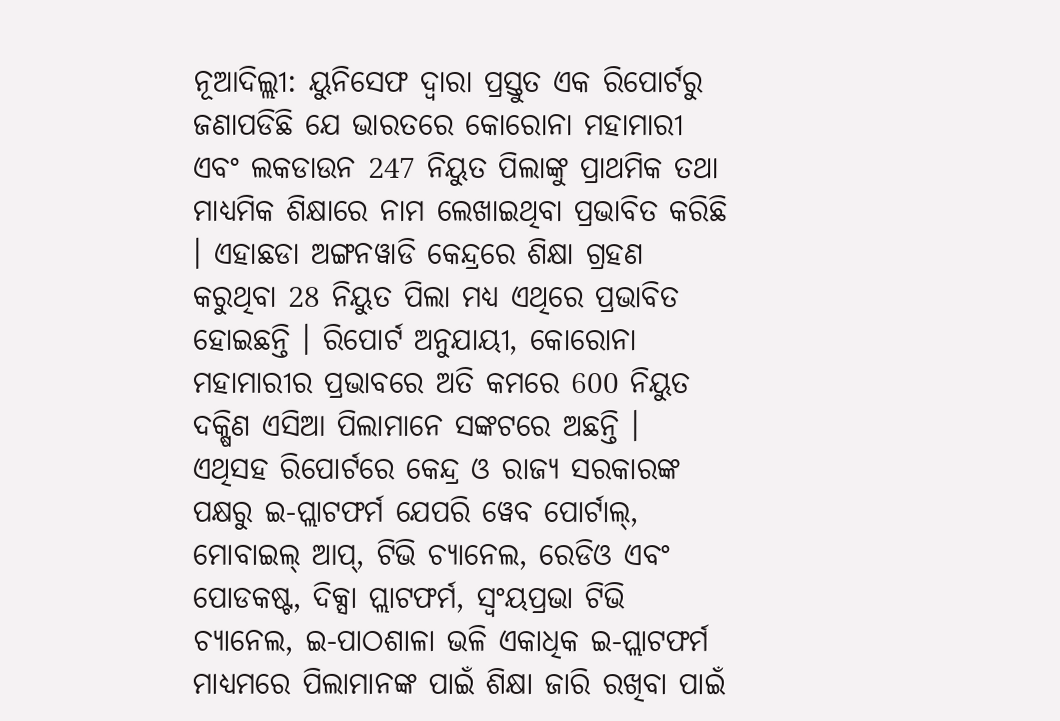ନୂଆଦିଲ୍ଲୀ: ୟୁନିସେଫ ଦ୍ବାରା ପ୍ରସ୍ତୁତ ଏକ ରିପୋର୍ଟରୁ ଜଣାପଡିଛି ଯେ ଭାରତରେ କୋରୋନା ମହାମାରୀ ଏବଂ ଲକଡାଉନ 247 ନିୟୁତ ପିଲାଙ୍କୁ ପ୍ରାଥମିକ ତଥା ମାଧ୍ୟମିକ ଶିକ୍ଷାରେ ନାମ ଲେଖାଇଥିବା ପ୍ରଭାବିତ କରିଛି । ଏହାଛଡା ଅଙ୍ଗନୱାଡି କେନ୍ଦ୍ରରେ ଶିକ୍ଷା ଗ୍ରହଣ କରୁଥିବା 28 ନିୟୁତ ପିଲା ମଧ୍ୟ ଏଥିରେ ପ୍ରଭାବିତ ହୋଇଛନ୍ତି । ରିପୋର୍ଟ ଅନୁଯାୟୀ, କୋରୋନା ମହାମାରୀର ପ୍ରଭାବରେ ଅତି କମରେ 600 ନିୟୁତ ଦକ୍ଷିଣ ଏସିଆ ପିଲାମାନେ ସଙ୍କଟରେ ଅଛନ୍ତି ।
ଏଥିସହ ରିପୋର୍ଟରେ କେନ୍ଦ୍ର ଓ ରାଜ୍ୟ ସରକାରଙ୍କ ପକ୍ଷରୁ ଇ-ପ୍ଲାଟଫର୍ମ ଯେପରି ୱେବ ପୋର୍ଟାଲ୍, ମୋବାଇଲ୍ ଆପ୍, ଟିଭି ଚ୍ୟାନେଲ, ରେଡିଓ ଏବଂ ପୋଡକଷ୍ଟ, ଦିକ୍ସା ପ୍ଲାଟଫର୍ମ, ସ୍ବଂୟପ୍ରଭା ଟିଭି ଚ୍ୟାନେଲ, ଇ-ପାଠଶାଳା ଭଳି ଏକାଧିକ ଇ-ପ୍ଲାଟଫର୍ମ ମାଧ୍ୟମରେ ପିଲାମାନଙ୍କ ପାଇଁ ଶିକ୍ଷା ଜାରି ରଖିବା ପାଇଁ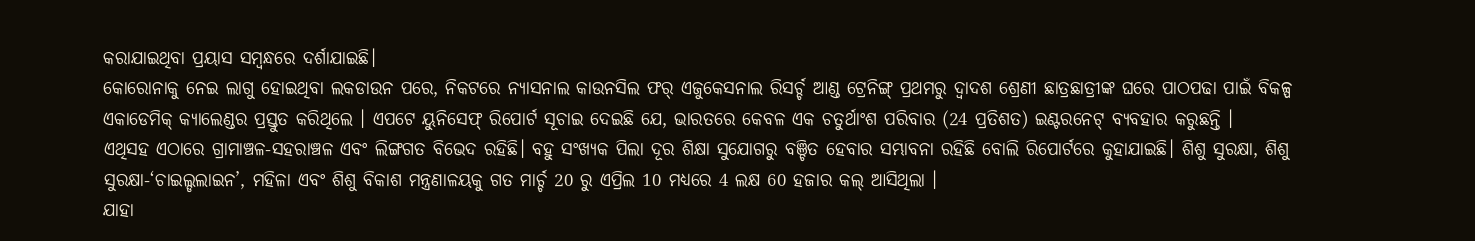କରାଯାଇଥିବା ପ୍ରୟାସ ସମ୍ବନ୍ଧରେ ଦର୍ଶାଯାଇଛି।
କୋରୋନାକୁ ନେଇ ଲାଗୁ ହୋଇଥିବା ଲକଡାଉନ ପରେ, ନିକଟରେ ନ୍ୟାସନାଲ କାଉନସିଲ ଫର୍ ଏଜୁକେସନାଲ ରିସର୍ଚ୍ଚ ଆଣ୍ଡ ଟ୍ରେନିଙ୍ଗ୍ ପ୍ରଥମରୁ ଦ୍ବାଦଶ ଶ୍ରେଣୀ ଛାତ୍ରଛାତ୍ରୀଙ୍କ ଘରେ ପାଠପଢା ପାଇଁ ବିକଳ୍ପ ଏକାଡେମିକ୍ କ୍ୟାଲେଣ୍ଡର ପ୍ରସ୍ତୁତ କରିଥିଲେ । ଏପଟେ ୟୁନିସେଫ୍ ରିପୋର୍ଟ ସୂଚାଇ ଦେଇଛି ଯେ, ଭାରତରେ କେବଳ ଏକ ଚତୁର୍ଥାଂଶ ପରିବାର (24 ପ୍ରତିଶତ) ଇଣ୍ଟରନେଟ୍ ବ୍ୟବହାର କରୁଛନ୍ତି ।
ଏଥିସହ ଏଠାରେ ଗ୍ରାମାଞ୍ଚଳ-ସହରାଞ୍ଚଳ ଏବଂ ଲିଙ୍ଗଗତ ବିଭେଦ ରହିଛି। ବହୁ ସଂଖ୍ୟକ ପିଲା ଦୂର ଶିକ୍ଷା ସୁଯୋଗରୁ ବଞ୍ଚିତ ହେବାର ସମ୍ଭାବନା ରହିଛି ବୋଲି ରିପୋର୍ଟରେ କୁହାଯାଇଛି। ଶିଶୁ ସୁରକ୍ଷା, ଶିଶୁ ସୁରକ୍ଷା-‘ଚାଇଲ୍ଡଲାଇନ’, ମହିଳା ଏବଂ ଶିଶୁ ବିକାଶ ମନ୍ତ୍ରଣାଳୟକୁ ଗତ ମାର୍ଚ୍ଚ 20 ରୁ ଏପ୍ରିଲ 10 ମଧ୍ୟରେ 4 ଲକ୍ଷ 60 ହଜାର କଲ୍ ଆସିଥିଲା ।
ଯାହା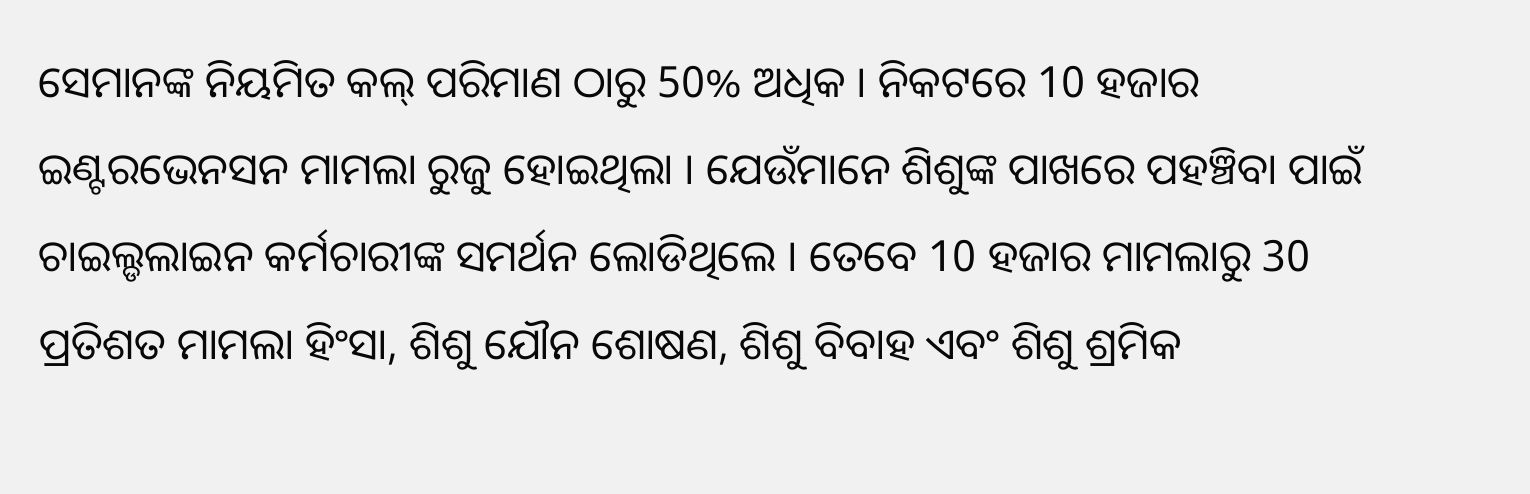ସେମାନଙ୍କ ନିୟମିତ କଲ୍ ପରିମାଣ ଠାରୁ 50% ଅଧିକ । ନିକଟରେ 10 ହଜାର ଇଣ୍ଟରଭେନସନ ମାମଲା ରୁଜୁ ହୋଇଥିଲା । ଯେଉଁମାନେ ଶିଶୁଙ୍କ ପାଖରେ ପହଞ୍ଚିବା ପାଇଁ ଚାଇଲ୍ଡଲାଇନ କର୍ମଚାରୀଙ୍କ ସମର୍ଥନ ଲୋଡିଥିଲେ । ତେବେ 10 ହଜାର ମାମଲାରୁ 30 ପ୍ରତିଶତ ମାମଲା ହିଂସା, ଶିଶୁ ଯୌନ ଶୋଷଣ, ଶିଶୁ ବିବାହ ଏବଂ ଶିଶୁ ଶ୍ରମିକ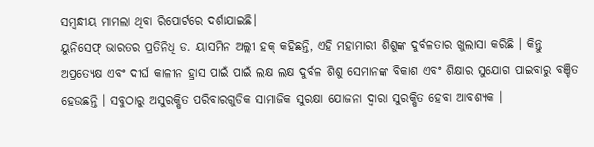ସମ୍ବନ୍ଧୀୟ ମାମଲା ଥିବା ରିପୋର୍ଟରେ ଦର୍ଶାଯାଇଛି।
ୟୁନିସେଫ୍ ଭାରତର ପ୍ରତିନିଧି ଡ. ୟାସମିନ ଅଲ୍ଲୀ ହକ୍ କହିଛନ୍ତି, ଏହି ମହାମାରୀ ଶିଶୁଙ୍କ ଦୁର୍ବଳତାର ଖୁଲାସା କରିଛି । କିନ୍ତୁ ଅପ୍ରତ୍ୟେକ୍ଷ ଏବଂ ଦୀର୍ଘ କାଳୀନ ହ୍ରାସ ପାଇଁ ପାଇଁ ଲକ୍ଷ ଲକ୍ଷ ଦୁର୍ବଳ ଶିଶୁ ସେମାନଙ୍କ ବିକାଶ ଏବଂ ଶିକ୍ଷାର ସୁଯୋଗ ପାଇବାରୁ ବଞ୍ଚିତ ହେଉଛନ୍ତି । ସବୁଠାରୁ ଅସୁରକ୍ଷିତ ପରିବାରଗୁଡିକ ସାମାଜିକ ସୁରକ୍ଷା ଯୋଜନା ଦ୍ବାରା ସୁରକ୍ଷିତ ହେବା ଆବଶ୍ୟକ ।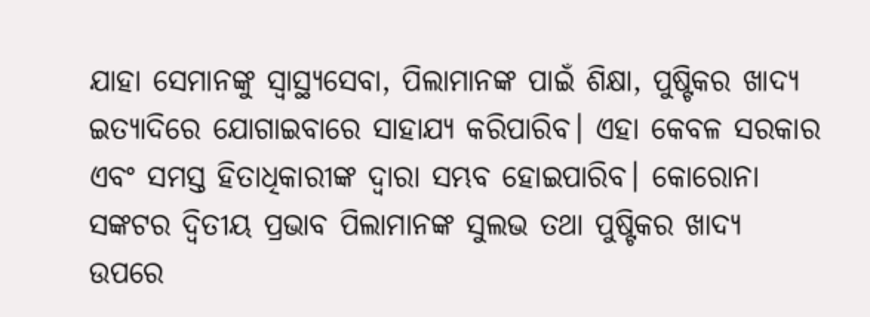ଯାହା ସେମାନଙ୍କୁ ସ୍ୱାସ୍ଥ୍ୟସେବା, ପିଲାମାନଙ୍କ ପାଇଁ ଶିକ୍ଷା, ପୁଷ୍ଟିକର ଖାଦ୍ୟ ଇତ୍ୟାଦିରେ ଯୋଗାଇବାରେ ସାହାଯ୍ୟ କରିପାରିବ। ଏହା କେବଳ ସରକାର ଏବଂ ସମସ୍ତ ହିତାଧିକାରୀଙ୍କ ଦ୍ୱାରା ସମ୍ଭବ ହୋଇପାରିବ। କୋରୋନା ସଙ୍କଟର ଦ୍ବିତୀୟ ପ୍ରଭାବ ପିଲାମାନଙ୍କ ସୁଲଭ ତଥା ପୁଷ୍ଟିକର ଖାଦ୍ୟ ଉପରେ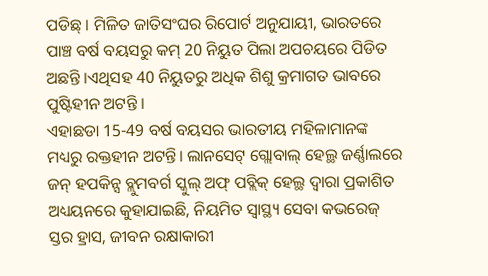ପଡିଛ୍ । ମିଳିତ ଜାତିସଂଘର ରିପୋର୍ଟ ଅନୁଯାୟୀ, ଭାରତରେ ପାଞ୍ଚ ବର୍ଷ ବୟସରୁ କମ୍ 20 ନିୟୁତ ପିଲା ଅପଚୟରେ ପିଡିତ ଅଛନ୍ତି ।ଏଥିସହ 40 ନିୟୁତରୁ ଅଧିକ ଶିଶୁ କ୍ରମାଗତ ଭାବରେ ପୁଷ୍ଟିହୀନ ଅଟନ୍ତି ।
ଏହାଛଡା 15-49 ବର୍ଷ ବୟସର ଭାରତୀୟ ମହିଳାମାନଙ୍କ ମଧ୍ୟରୁ ରକ୍ତହୀନ ଅଟନ୍ତି। ଲାନସେଟ୍ ଗ୍ଲୋବାଲ୍ ହେଲ୍ଥ ଜର୍ଣ୍ଣାଲରେ ଜନ୍ ହପକିନ୍ସ ବ୍ଲୁମବର୍ଗ ସ୍କୁଲ୍ ଅଫ୍ ପବ୍ଲିକ୍ ହେଲ୍ଥ ଦ୍ୱାରା ପ୍ରକାଶିତ ଅଧ୍ୟୟନରେ କୁହାଯାଇଛି, ନିୟମିତ ସ୍ୱାସ୍ଥ୍ୟ ସେବା କଭରେଜ୍ ସ୍ତର ହ୍ରାସ, ଜୀବନ ରକ୍ଷାକାରୀ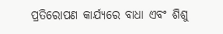ପ୍ରତିରୋପଣ କାର୍ଯ୍ୟରେ ବାଧା ଏବଂ ଶିଶୁ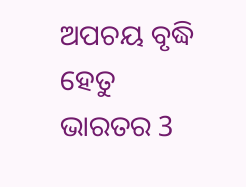ଅପଚୟ ବୃଦ୍ଧି ହେତୁ ଭାରତର 3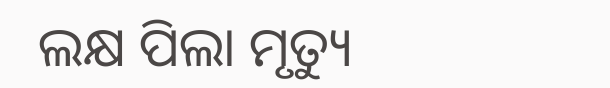ଲକ୍ଷ ପିଲା ମୃତ୍ୟୁ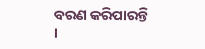ବରଣ କରିପାରନ୍ତି ।